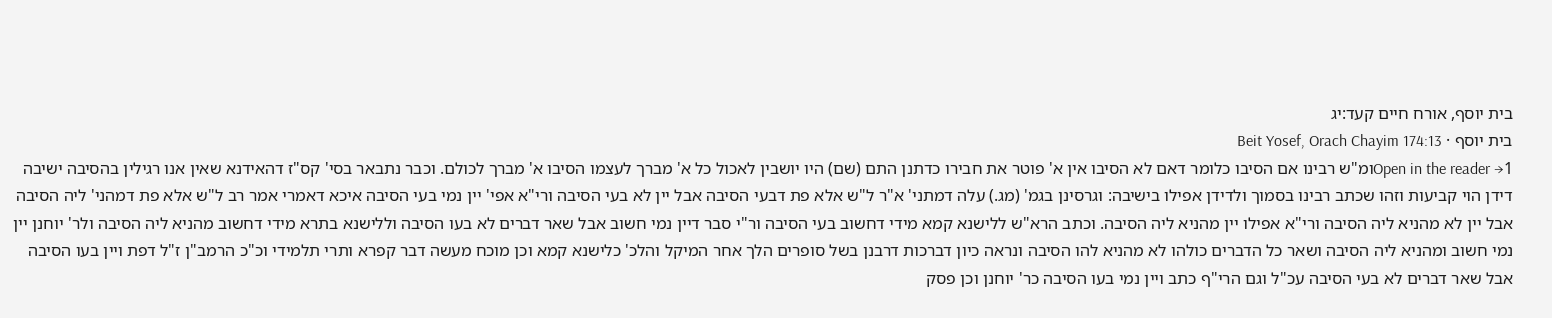בית יוסף, אורח חיים קעד:יג
בית יוסף · Beit Yosef, Orach Chayim 174:13
Open in the reader →1ומ"ש רבינו אם הסיבו כלומר דאם לא הסיבו אין א' פוטר את חבירו כדתנן התם (שם) היו יושבין לאכול כל א' מברך לעצמו הסיבו א' מברך לכולם. וכבר נתבאר בסי' קס"ז דהאידנא שאין אנו רגילין בהסיבה ישיבה דידן הוי קביעות וזהו שכתב רבינו בסמוך ולדידן אפילו בישיבה: וגרסינן בגמ' (מג.) עלה דמתני' א"ר ל"ש אלא פת דבעי הסיבה אבל יין לא בעי הסיבה ורי"א אפי' יין נמי בעי הסיבה איכא דאמרי אמר רב ל"ש אלא פת דמהני' ליה הסיבה אבל יין לא מהניא ליה הסיבה ורי"א אפילו יין מהניא ליה הסיבה. וכתב הרא"ש ללישנא קמא מידי דחשוב בעי הסיבה ור"י סבר דיין נמי חשוב אבל שאר דברים לא בעו הסיבה וללישנא בתרא מידי דחשוב מהניא ליה הסיבה ולר' יוחנן יין נמי חשוב ומהניא ליה הסיבה ושאר כל הדברים כולהו לא מהניא להו הסיבה ונראה כיון דברכות דרבנן בשל סופרים הלך אחר המיקל והלכ' כלישנא קמא וכן מוכח מעשה דבר קפרא ותרי תלמידי וכ"כ הרמב"ן ז"ל דפת ויין בעו הסיבה אבל שאר דברים לא בעי הסיבה עכ"ל וגם הרי"ף כתב ויין נמי בעו הסיבה כר' יוחנן וכן פסק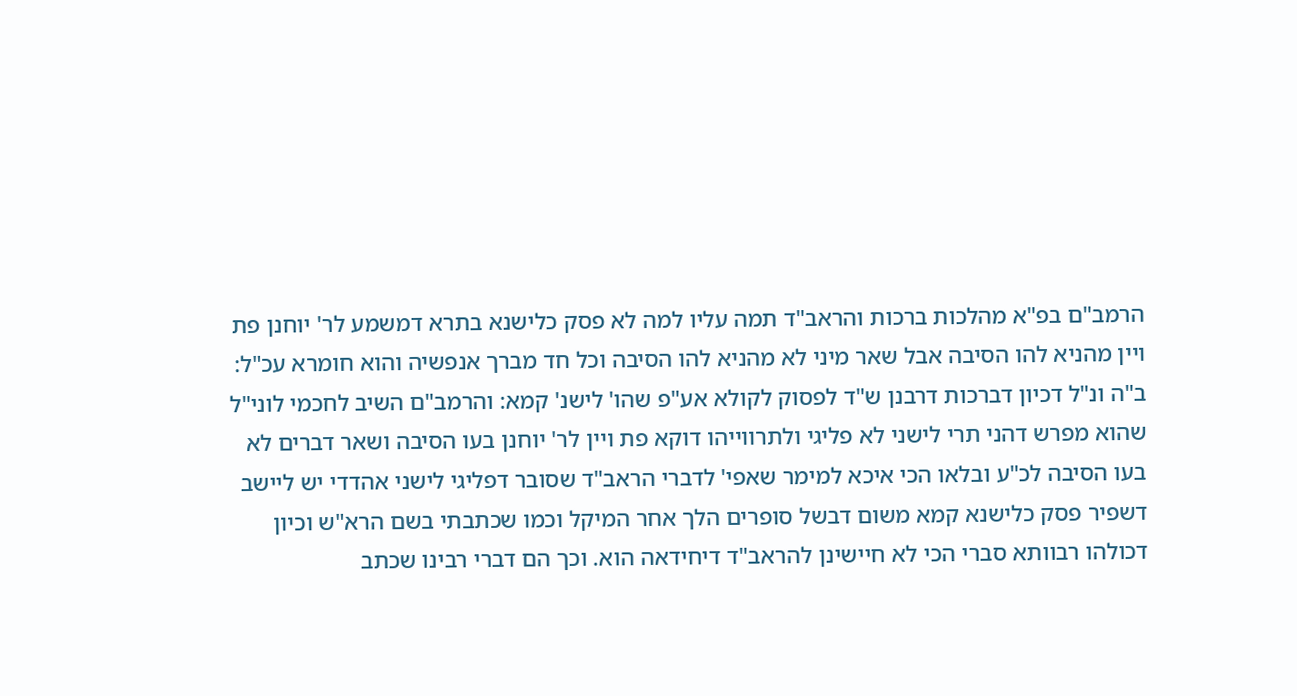הרמב"ם בפ"א מהלכות ברכות והראב"ד תמה עליו למה לא פסק כלישנא בתרא דמשמע לר' יוחנן פת ויין מהניא להו הסיבה אבל שאר מיני לא מהניא להו הסיבה וכל חד מברך אנפשיה והוא חומרא עכ"ל: ב"ה ונ"ל דכיון דברכות דרבנן ש"ד לפסוק לקולא אע"פ שהו' לישנ' קמא: והרמב"ם השיב לחכמי לוני"ל שהוא מפרש דהני תרי לישני לא פליגי ולתרווייהו דוקא פת ויין לר' יוחנן בעו הסיבה ושאר דברים לא בעו הסיבה לכ"ע ובלאו הכי איכא למימר שאפי' לדברי הראב"ד שסובר דפליגי לישני אהדדי יש ליישב דשפיר פסק כלישנא קמא משום דבשל סופרים הלך אחר המיקל וכמו שכתבתי בשם הרא"ש וכיון דכולהו רבוותא סברי הכי לא חיישינן להראב"ד דיחידאה הוא. וכך הם דברי רבינו שכתב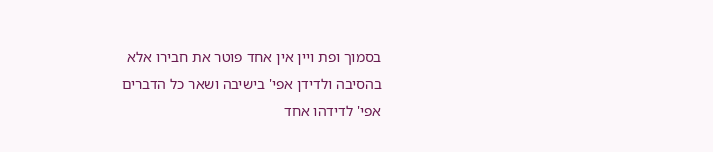בסמוך ופת ויין אין אחד פוטר את חבירו אלא בהסיבה ולדידן אפי' בישיבה ושאר כל הדברים אפי' לדידהו אחד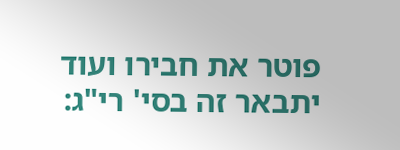פוטר את חבירו ועוד יתבאר זה בסי' רי"ג: